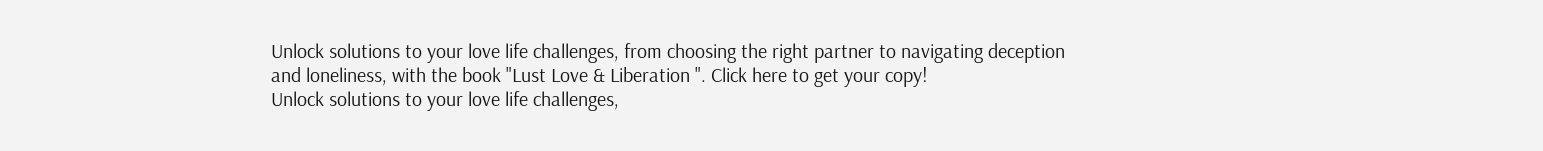Unlock solutions to your love life challenges, from choosing the right partner to navigating deception and loneliness, with the book "Lust Love & Liberation ". Click here to get your copy!
Unlock solutions to your love life challenges,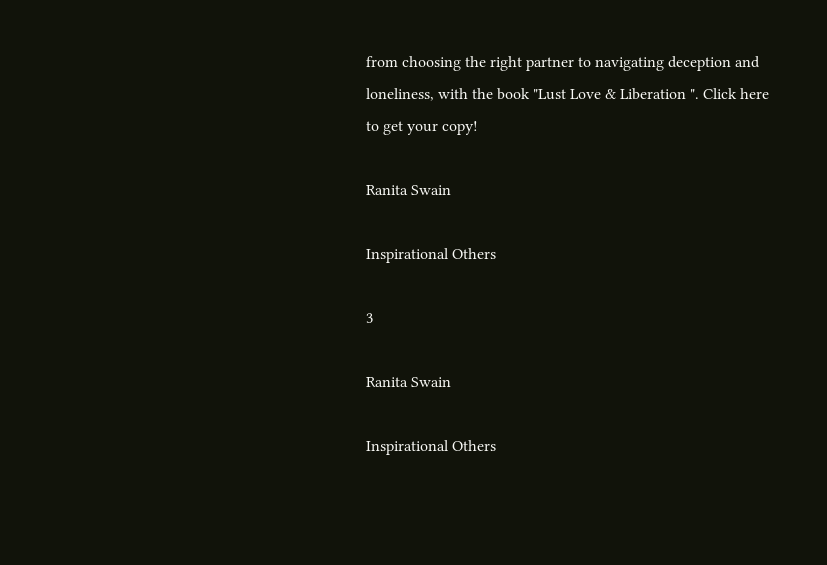from choosing the right partner to navigating deception and loneliness, with the book "Lust Love & Liberation ". Click here to get your copy!

Ranita Swain

Inspirational Others

3

Ranita Swain

Inspirational Others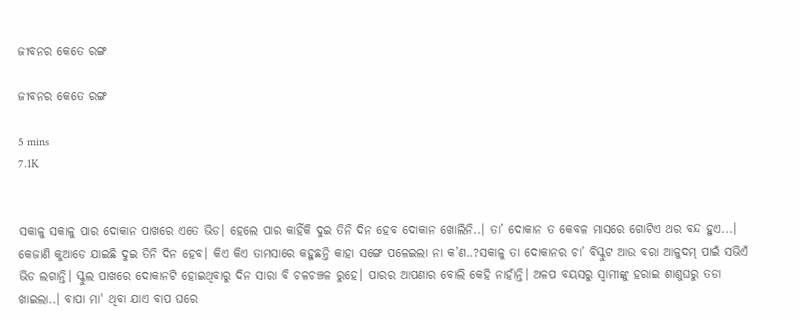ଜୀବନର କେତେ ରଙ୍ଗ

ଜୀବନର କେତେ ରଙ୍ଗ

5 mins
7.1K


ସକାଳୁ ସକାଳୁ ପାର ଦୋକାନ ପାଖରେ ଏତେ ଭିଡ। ହେଲେ ପାର କାହିଁକି ଦୁଇ ତିନି ଦିନ ହେବ ଦୋକାନ ଖୋଲିନି..। ତା’ ଦୋକାନ ତ କେବଳ ମାସରେ ଗୋଟିଏ ଥର ବନ୍ଦ ହୁଏ...। କେଜାଣି କୁଆଡେ ଯାଇଛି ଦୁଇ ତିନି ଦିନ ହେବ। କିଏ କିଏ ତାମସାରେ କହୁଛନ୍ତି କାହା ସଙ୍ଗେ ପଳେଇଲା ନା କ’ଣ..?ସକାଳୁ ତା ଦୋକାନର ଚା’ ବିସ୍କୁଟ ଆଉ ବରା ଆଳୁଦମ୍ ପାଇଁ ସଭିଏଁ ଭିଡ ଲଗାନ୍ତି। ସ୍କୁଲ ପାଖରେ ଦୋକାନଟି ହୋଇଥିବାରୁ ଦିନ ସାରା ବି ଚଳଚଞ୍ଚଳ ରୁହେ। ପାରର ଆପଣାର ବୋଲି କେହି ନାହାଁନ୍ତି। ଅଳପ ବୟସରୁ ସ୍ଵାମୀଙ୍କୁ ହରାଇ ଶାଶୁଘରୁ ତଡା ଖାଇଲା..। ବାପା ମା' ଥିବା ଯାଏ ବାପ ଘରେ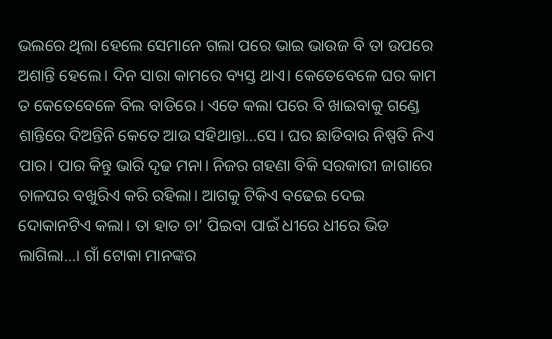ଭଲରେ ଥିଲା ହେଲେ ସେମାନେ ଗଲା ପରେ ଭାଇ ଭାଉଜ ବି ତା ଉପରେ ଅଶାନ୍ତି ହେଲେ। ଦିନ ସାରା କାମରେ ବ୍ୟସ୍ତ ଥାଏ। କେତେବେଳେ ଘର କାମ ତ କେତେବେଳେ ବିଲ ବାଡିରେ । ଏତେ କଲା ପରେ ବି ଖାଇବାକୁ ଗଣ୍ଡେ ଶାନ୍ତିରେ ଦିଅନ୍ତିନି କେତେ ଆଉ ସହିଥାନ୍ତା...ସେ । ଘର ଛାଡିବାର ନିଷ୍ପତି ନିଏ ପାର। ପାର କିନ୍ତୁ ଭାରି ଦୃଢ ମନା। ନିଜର ଗହଣା ବିକି ସରକାରୀ ଜାଗାରେ ଚାଳଘର ବଖୁରିଏ କରି ରହିଲା। ଆଗକୁ ଟିକିଏ ବଢେଇ ଦେଇ ଦୋକାନଟିଏ କଲା। ତା ହାତ ଚା’ ପିଇବା ପାଇଁ ଧୀରେ ଧୀରେ ଭିଡ ଲାଗିଲା...। ଗାଁ ଟୋକା ମାନଙ୍କର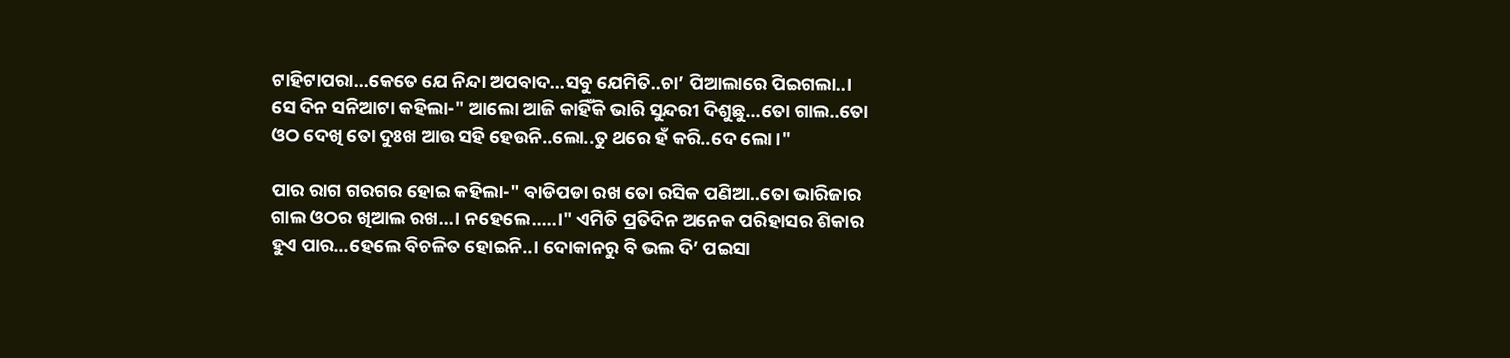ଟାହିଟାପରା...କେତେ ଯେ ନିନ୍ଦା ଅପବାଦ...ସବୁ ଯେମିତି..ଚା’ ପିଆଲାରେ ପିଇଗଲା..। ସେ ଦିନ ସନିଆଟା କହିଲା-" ଆଲୋ ଆଜି କାହିଁକି ଭାରି ସୁନ୍ଦରୀ ଦିଶୁଛୁ...ତୋ ଗାଲ..ତୋ ଓଠ ଦେଖି ତୋ ଦୁଃଖ ଆଉ ସହି ହେଉନି..ଲୋ..ତୁ ଥରେ ହଁ କରି..ଦେ ଲୋ।"

ପାର ରାଗ ଗରଗର ହୋଇ କହିଲା-" ବାଡିପଡା ରଖ ତୋ ରସିକ ପଣିଆ..ତୋ ଭାରିଜାର ଗାଲ ଓଠର ଖିଆଲ ରଖ...। ନହେଲେ.....।" ଏମିତି ପ୍ରତିଦିନ ଅନେକ ପରିହାସର ଶିକାର ହୁଏ ପାର...ହେଲେ ବିଚଳିତ ହୋଇନି..। ଦୋକାନରୁ ବି ଭଲ ଦି’ ପଇସା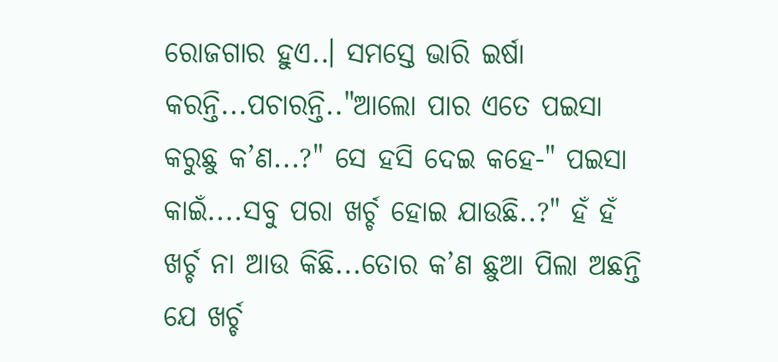ରୋଜଗାର ହୁଏ..। ସମସ୍ତେ ଭାରି ଇର୍ଷା କରନ୍ତି...ପଚାରନ୍ତି.."ଆଲୋ ପାର ଏତେ ପଇସା କରୁଛୁ କ’ଣ...?" ସେ ହସି ଦେଇ କହେ-" ପଇସା କାଇଁ....ସବୁ ପରା ଖର୍ଚ୍ଚ ହୋଇ ଯାଉଛି..?" ହଁ ହଁ ଖର୍ଚ୍ଚ ନା ଆଉ କିଛି...ତୋର କ’ଣ ଛୁଆ ପିଲା ଅଛନ୍ତି ଯେ ଖର୍ଚ୍ଚ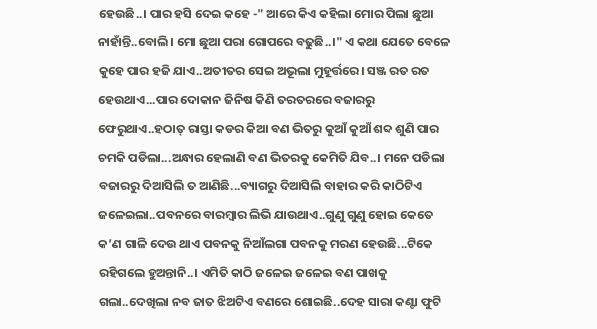ହେଉଛି..। ପାର ହସି ଦେଇ କହେ -" ଆରେ କିଏ କହିଲା ମୋର ପିଲା ଛୁଆ ନାହାଁନ୍ତି..ବୋଲି। ମୋ ଛୁଆ ପରା ଗୋପରେ ବଢୁଛି..।" ଏ କଥା ଯେତେ ବେଳେ କୁହେ ପାର ହଜି ଯାଏ..ଅତୀତର ସେଇ ଅଭୂଲା ମୁହୂର୍ତ୍ତରେ। ସଞ୍ଜ ରତ ରତ ହେଉଥାଏ...ପାର ଦୋକାନ ଜିନିଷ କିଣି ତରତରରେ ବଜାରରୁ ଫେରୁଥାଏ..ହଠାତ୍ ରାସ୍ତା କଡର କିଆ ବଣ ଭିତରୁ କୁଆଁ କୁଆଁ ଶବ୍ଦ ଶୁଣି ପାର ଚମକି ପଡିଲା...ଅନ୍ଧାର ହେଲାଣି ବଣ ଭିତରକୁ କେମିତି ଯିବ..। ମନେ ପଡିଲା ବଜାରରୁ ଦିଆସିଲି ତ ଆଣିଛି...ବ୍ୟାଗରୁ ଦିଆସିଲି ବାହାର କରି କାଠିଟିଏ ଜଳେଇଲା..ପବନରେ ବାରମ୍ବାର ଲିଭି ଯାଉଥାଏ..ଗୁଣୁ ଗୁଣୁ ହୋଇ କେତେ କ’ଣ ଗାଳି ଦେଉ ଥାଏ ପବନକୁ ନିଆଁଲଗା ପବନକୁ ମରଣ ହେଉଛି...ଟିକେ ରହିଗଲେ ହୁଅନ୍ତାନି..। ଏମିତି କାଠି ଜଳେଇ ଜଳେଇ ବଣ ପାଖକୁ ଗଲା..ଦେଖିଲା ନବ ଜାତ ଝିଅଟିଏ ବଣରେ ଶୋଇଛି..ଦେହ ସାରା କଣ୍ଟା ଫୁଟି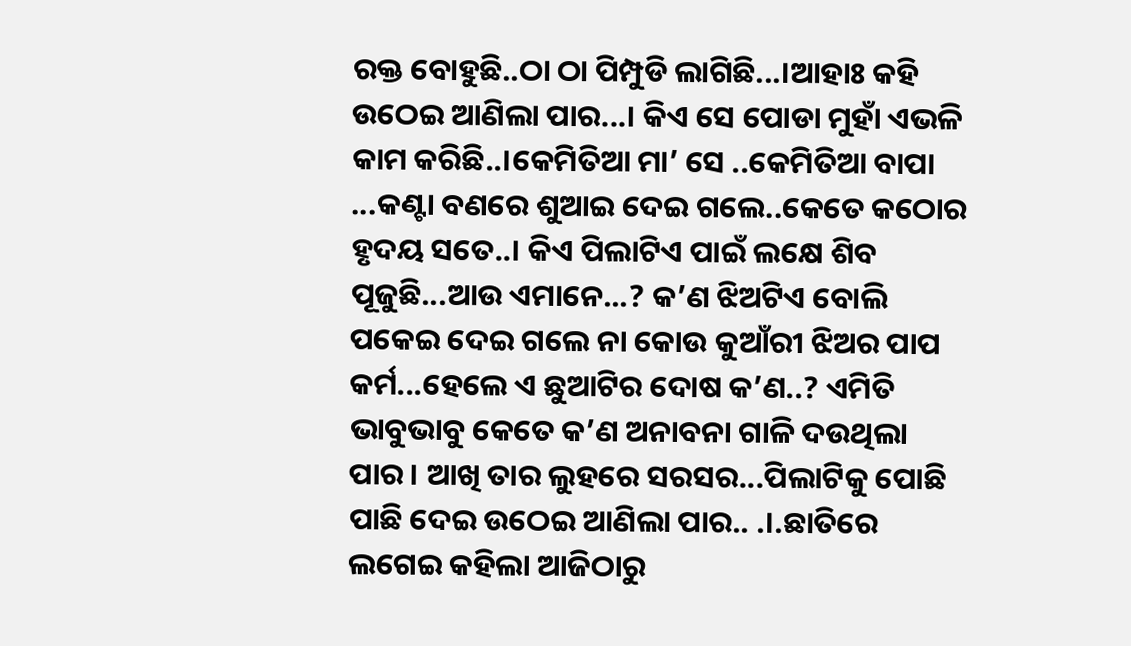ରକ୍ତ ବୋହୁଛି..ଠା ଠା ପିମ୍ପୁଡି ଲାଗିଛି...।ଆହାଃ କହି ଉଠେଇ ଆଣିଲା ପାର...। କିଏ ସେ ପୋଡା ମୁହାଁ ଏଭଳି କାମ କରିଛି..।କେମିତିଆ ମା’ ସେ ..କେମିତିଆ ବାପା ...କଣ୍ଟା ବଣରେ ଶୁଆଇ ଦେଇ ଗଲେ..କେତେ କଠୋର ହୃଦୟ ସତେ..। କିଏ ପିଲାଟିଏ ପାଇଁ ଲକ୍ଷେ ଶିବ ପୂଜୁଛି...ଆଉ ଏମାନେ...? କ’ଣ ଝିଅଟିଏ ବୋଲି ପକେଇ ଦେଇ ଗଲେ ନା କୋଉ କୁଆଁରୀ ଝିଅର ପାପ କର୍ମ...ହେଲେ ଏ ଛୁଆଟିର ଦୋଷ କ’ଣ..? ଏମିତି ଭାବୁଭାବୁ କେତେ କ’ଣ ଅନାବନା ଗାଳି ଦଉଥିଲା ପାର। ଆଖି ତାର ଲୁହରେ ସରସର...ପିଲାଟିକୁ ପୋଛି ପାଛି ଦେଇ ଉଠେଇ ଆଣିଲା ପାର.. .।.ଛାତିରେ ଲଗେଇ କହିଲା ଆଜିଠାରୁ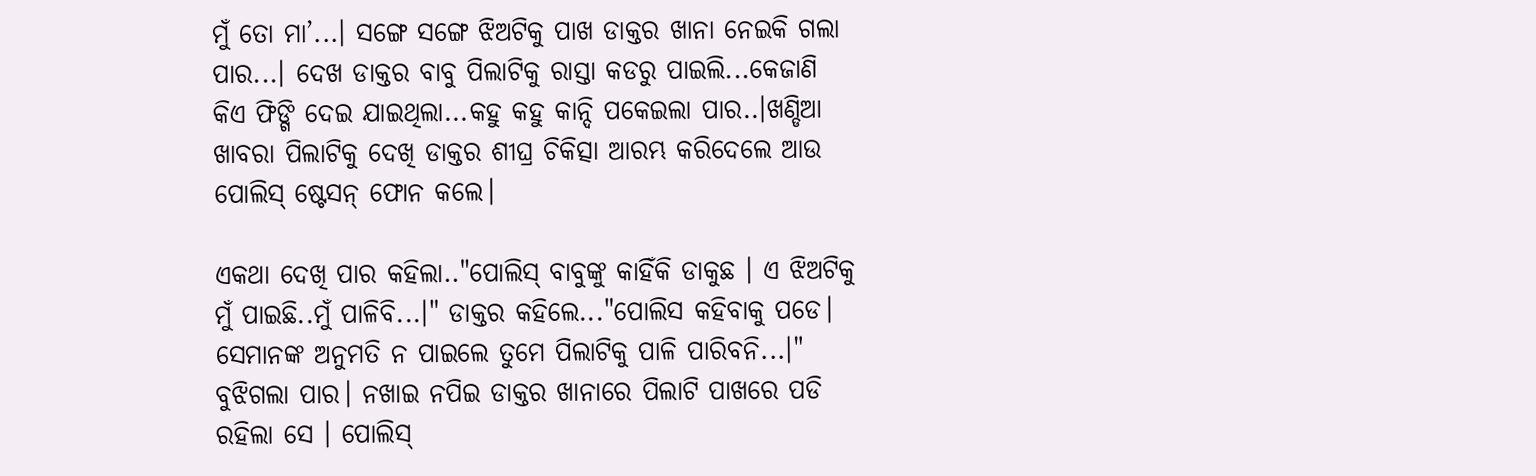ମୁଁ ତୋ ମା’...। ସଙ୍ଗେ ସଙ୍ଗେ ଝିଅଟିକୁ ପାଖ ଡାକ୍ତର ଖାନା ନେଇକି ଗଲା ପାର...। ଦେଖ ଡାକ୍ତର ବାବୁ ପିଲାଟିକୁ ରାସ୍ତା କଡରୁ ପାଇଲି...କେଜାଣି କିଏ ଫିଙ୍ଗି ଦେଇ ଯାଇଥିଲା...କହୁ କହୁ କାନ୍ଦି ପକେଇଲା ପାର..।ଖଣ୍ଡିଆ ଖାବରା ପିଲାଟିକୁ ଦେଖି ଡାକ୍ତର ଶୀଘ୍ର ଚିକିତ୍ସା ଆରମ୍ଭ କରିଦେଲେ ଆଉ ପୋଲିସ୍ ଷ୍ଟେସନ୍ ଫୋନ କଲେ।

ଏକଥା ଦେଖି ପାର କହିଲା.."ପୋଲିସ୍ ବାବୁଙ୍କୁ କାହିଁକି ଡାକୁଛ । ଏ ଝିଅଟିକୁ ମୁଁ ପାଇଛି..ମୁଁ ପାଳିବି...।" ଡାକ୍ତର କହିଲେ..."ପୋଲିସ କହିବାକୁ ପଡେ। ସେମାନଙ୍କ ଅନୁମତି ନ ପାଇଲେ ତୁମେ ପିଲାଟିକୁ ପାଳି ପାରିବନି...।" ବୁଝିଗଲା ପାର। ନଖାଇ ନପିଇ ଡାକ୍ତର ଖାନାରେ ପିଲାଟି ପାଖରେ ପଡି ରହିଲା ସେ । ପୋଲିସ୍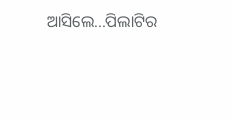ଆସିଲେ...ପିଲାଟିର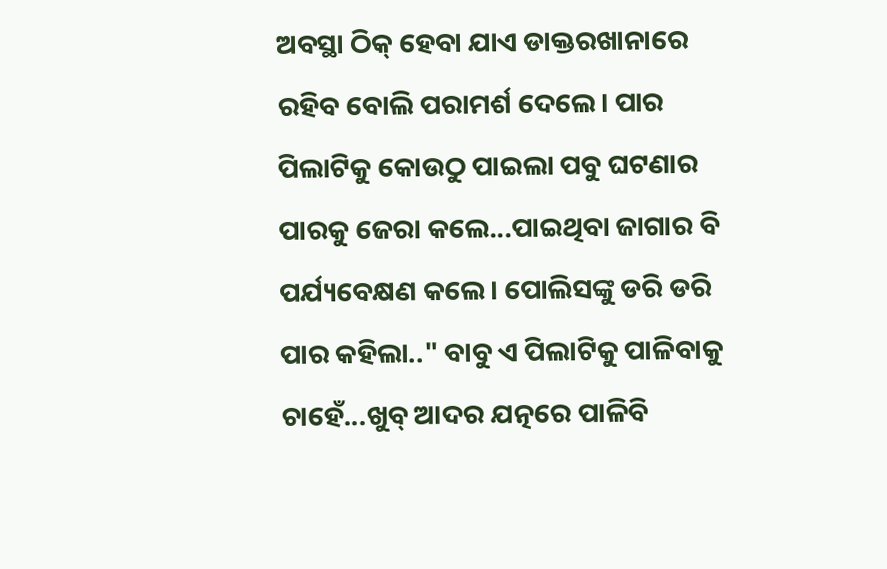ଅବସ୍ଥା ଠିକ୍ ହେବା ଯାଏ ଡାକ୍ତରଖାନାରେ ରହିବ ବୋଲି ପରାମର୍ଶ ଦେଲେ। ପାର ପିଲାଟିକୁ କୋଉଠୁ ପାଇଲା ପବୁ ଘଟଣାର ପାରକୁ ଜେରା କଲେ...ପାଇଥିବା ଜାଗାର ବି ପର୍ଯ୍ୟବେକ୍ଷଣ କଲେ। ପୋଲିସଙ୍କୁ ଡରି ଡରି ପାର କହିଲା.." ବାବୁ ଏ ପିଲାଟିକୁ ପାଳିବାକୁ ଚାହେଁ...ଖୁବ୍ ଆଦର ଯତ୍ନରେ ପାଳିବି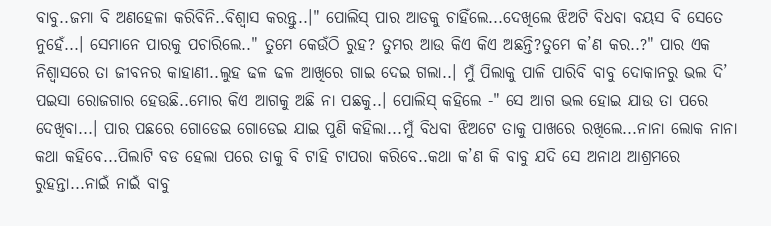ବାବୁ..ଜମା ବି ଅଣହେଳା କରିବିନି..ବିଶ୍ଵାସ କରନ୍ତୁ..।" ପୋଲିସ୍ ପାର ଆଡକୁ ଚାହିଁଲେ...ଦେଖିଲେ ଝିଅଟି ବିଧବା ବୟସ ବି ସେତେ ନୁହେଁ...। ସେମାନେ ପାରକୁ ପଚାରିଲେ.." ତୁମେ କେଉଁଠି ରୁହ? ତୁମର ଆଉ କିଏ କିଏ ଅଛନ୍ତି?ତୁମେ କ’ଣ କର..?" ପାର ଏକ ନିଶ୍ଵାସରେ ତା ଜୀବନର କାହାଣୀ..ଲୁହ ଢଳ ଢଳ ଆଖିରେ ଗାଇ ଦେଇ ଗଲା..। ମୁଁ ପିଲାକୁ ପାଳି ପାରିବି ବାବୁ ଦୋକାନରୁ ଭଲ ଦି’ ପଇସା ରୋଜଗାର ହେଉଛି..ମୋର କିଏ ଆଗକୁ ଅଛି ନା ପଛକୁ..। ପୋଲିସ୍ କହିଲେ -" ସେ ଆଗ ଭଲ ହୋଇ ଯାଉ ତା ପରେ ଦେଖିବା...। ପାର ପଛରେ ଗୋଡେଇ ଗୋଡେଇ ଯାଇ ପୁଣି କହିଲା...ମୁଁ ବିଧବା ଝିଅଟେ ତାକୁ ପାଖରେ ରଖିଲେ...ନାନା ଲୋକ ନାନା କଥା କହିବେ...ପିଲାଟି ବଡ ହେଲା ପରେ ତାକୁ ବି ଟାହି ଟାପରା କରିବେ..କଥା କ’ଣ କି ବାବୁ ଯଦି ସେ ଅନାଥ ଆଶ୍ରମରେ ରୁହନ୍ତା...ନାଇଁ ନାଇଁ ବାବୁ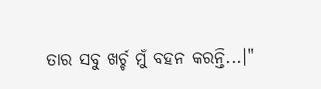ତାର ସବୁ ଖର୍ଚ୍ଚ ମୁଁ ବହନ କରନ୍ତି...।"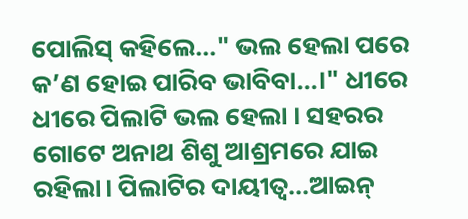ପୋଲିସ୍ କହିଲେ..." ଭଲ ହେଲା ପରେ କ’ଣ ହୋଇ ପାରିବ ଭାବିବା...।" ଧୀରେ ଧୀରେ ପିଲାଟି ଭଲ ହେଲା । ସହରର ଗୋଟେ ଅନାଥ ଶିଶୁ ଆଶ୍ରମରେ ଯାଇ ରହିଲା। ପିଲାଟିର ଦାୟୀତ୍ଵ...ଆଇନ୍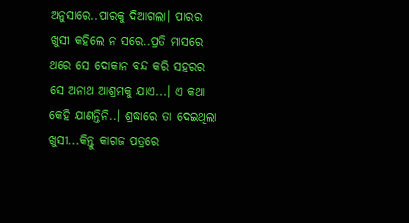ଅନୁସାରେ..ପାରକୁ ଦିଆଗଲା। ପାରର ଖୁସୀ କହିଲେ ନ ସରେ..ପ୍ରତି ମାସରେ ଥରେ ସେ ଦୋକାନ ବନ୍ଦ କରି ସହରର ସେ ଅନାଥ ଆଶ୍ରମକୁ ଯାଏ...। ଏ କଥା କେହି ଯାଣନ୍ତିନି..। ଶ୍ରଦ୍ଧାରେ ତା ଦେଇଥିଲା ଖୁସୀ...କିନ୍ତୁ କାଗଜ ପତ୍ରରେ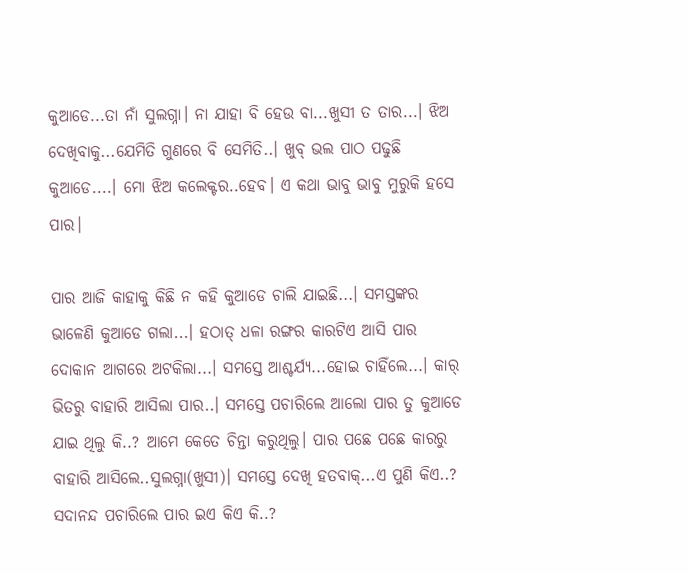କୁଆଡେ...ତା ନାଁ ସୁଲଗ୍ନା। ନା ଯାହା ବି ହେଉ ବା...ଖୁସୀ ତ ତାର...। ଝିଅ ଦେଖିବାକୁ...ଯେମିତି ଗୁଣରେ ବି ସେମିତି..। ଖୁବ୍ ଭଲ ପାଠ ପଢୁଛି କୁଆଡେ....। ମୋ ଝିଅ କଲେକ୍ଟର..ହେବ। ଏ କଥା ଭାବୁ ଭାବୁ ମୁରୁକି ହସେ ପାର।

ପାର ଆଜି କାହାକୁ କିଛି ନ କହି କୁଆଡେ ଚାଲି ଯାଇଛି...। ସମସ୍ତଙ୍କର ଭାଳେଣି କୁଆଡେ ଗଲା...। ହଠାତ୍ ଧଳା ରଙ୍ଗର କାରଟିଏ ଆସି ପାର ଦୋକାନ ଆଗରେ ଅଟକିଲା...। ସମସ୍ତେ ଆଶ୍ଚର୍ଯ୍ୟ...ହୋଇ ଚାହିଁଲେ...। କାର୍ ଭିତରୁ ବାହାରି ଆସିଲା ପାର..। ସମସ୍ତେ ପଚାରିଲେ ଆଲୋ ପାର ତୁ କୁଆଡେ ଯାଇ ଥିଲୁ କି..? ଆମେ କେତେ ଚିନ୍ତା କରୁଥିଲୁ। ପାର ପଛେ ପଛେ କାରରୁ ବାହାରି ଆସିଲେ..ସୁଲଗ୍ନା(ଖୁସୀ)। ସମସ୍ତେ ଦେଖି ହତବାକ୍...ଏ ପୁଣି କିଏ..? ସଦାନନ୍ଦ ପଚାରିଲେ ପାର ଇଏ କିଏ କି..?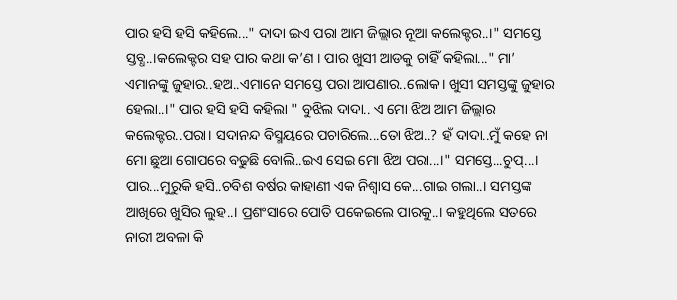ପାର ହସି ହସି କହିଲେ..." ଦାଦା ଇଏ ପରା ଆମ ଜିଲ୍ଲାର ନୂଆ କଲେକ୍ଟର..।" ସମସ୍ତେ ସ୍ତବ୍ଧ..।କଲେକ୍ଟର ସହ ପାର କଥା କ’ଣ । ପାର ଖୁସୀ ଆଡକୁ ଚାହିଁ କହିଲା..." ମା’ ଏମାନଙ୍କୁ ଜୁହାର..ହଅ..ଏମାନେ ସମସ୍ତେ ପରା ଆପଣାର..ଲୋକ। ଖୁସୀ ସମସ୍ତଙ୍କୁ ଜୁହାର ହେଲା..।" ପାର ହସି ହସି କହିଲା " ବୁଝିଲ ଦାଦା.. ଏ ମୋ ଝିଅ ଆମ ଜିଲ୍ଲାର କଲେକ୍ଟର..ପରା। ସଦାନନ୍ଦ ବିସ୍ମୟରେ ପଚାରିଲେ...ତୋ ଝିଅ..? ହଁ ଦାଦା..ମୁଁ କହେ ନା ମୋ ଛୁଆ ଗୋପରେ ବଢୁଛି ବୋଲି..ଇଏ ସେଇ ମୋ ଝିଅ ପରା...।" ସମସ୍ତେ...ଚୁପ୍...। ପାର...ମୁରୁକି ହସି..ଚବିଶ ବର୍ଷର କାହାଣୀ ଏକ ନିଶ୍ଵାସ କେ...ଗାଇ ଗଲା..। ସମସ୍ତଙ୍କ ଆଖିରେ ଖୁସିର ଲୁହ..। ପ୍ରଶଂସାରେ ପୋତି ପକେଇଲେ ପାରକୁ..। କହୁଥିଲେ ସତରେ ନାରୀ ଅବଳା କି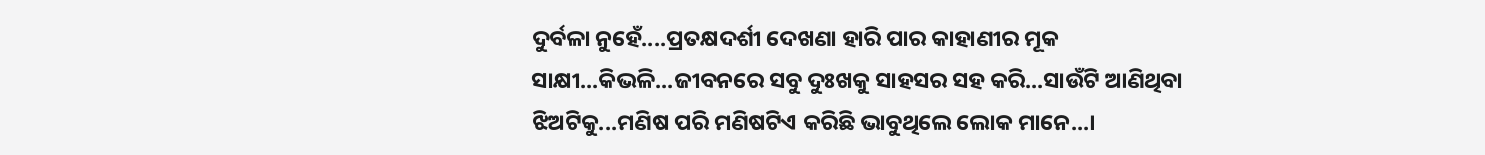ଦୁର୍ବଳା ନୁହେଁ....ପ୍ରତକ୍ଷଦର୍ଶୀ ଦେଖଣା ହାରି ପାର କାହାଣୀର ମୂକ ସାକ୍ଷୀ...କିଭଳି...ଜୀବନରେ ସବୁ ଦୁଃଖକୁ ସାହସର ସହ କରି...ସାଉଁଟି ଆଣିଥିବା ଝିଅଟିକୁ...ମଣିଷ ପରି ମଣିଷଟିଏ କରିଛି ଭାବୁଥିଲେ ଲୋକ ମାନେ...।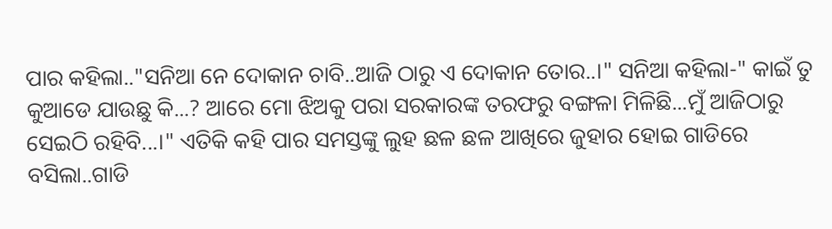ପାର କହିଲା.."ସନିଆ ନେ ଦୋକାନ ଚାବି..ଆଜି ଠାରୁ ଏ ଦୋକାନ ତୋର..।" ସନିଆ କହିଲା-" କାଇଁ ତୁ କୁଆଡେ ଯାଉଛୁ କି...? ଆରେ ମୋ ଝିଅକୁ ପରା ସରକାରଙ୍କ ତରଫରୁ ବଙ୍ଗଳା ମିଳିଛି...ମୁଁ ଆଜିଠାରୁ ସେଇଠି ରହିବି...।" ଏତିକି କହି ପାର ସମସ୍ତଙ୍କୁ ଲୁହ ଛଳ ଛଳ ଆଖିରେ ଜୁହାର ହୋଇ ଗାଡିରେ ବସିଲା..ଗାଡି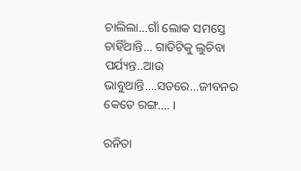ଚାଲିଲା...ଗାଁ ଲୋକ ସମସ୍ତେ ଚାହିଁଥାନ୍ତି... ଗାଡିଟିକୁ ଲୁଚିବା ପର୍ଯ୍ୟନ୍ତ..ଆଉ ଭାବୁଥାନ୍ତି....ସତରେ...ଜୀବନର କେତେ ରଙ୍ଗ.... ।

ରନିତା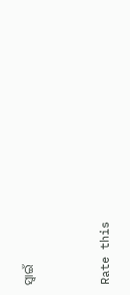ସ୍ବାଇଁ


Rate this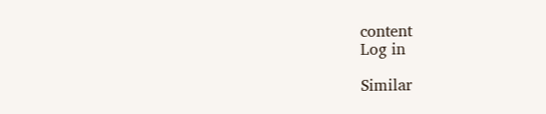content
Log in

Similar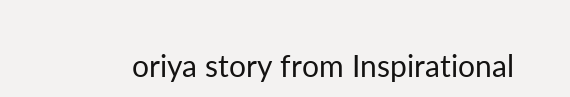oriya story from Inspirational